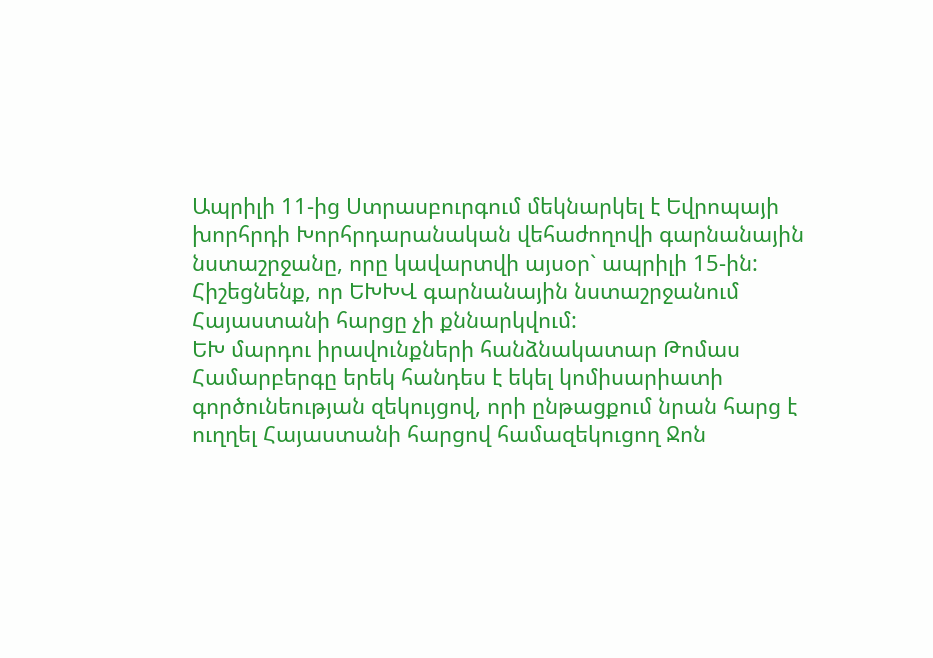Ապրիլի 11-ից Ստրասբուրգում մեկնարկել է Եվրոպայի խորհրդի Խորհրդարանական վեհաժողովի գարնանային նստաշրջանը, որը կավարտվի այսօր` ապրիլի 15-ին: Հիշեցնենք, որ ԵԽԽՎ գարնանային նստաշրջանում Հայաստանի հարցը չի քննարկվում:
ԵԽ մարդու իրավունքների հանձնակատար Թոմաս Համարբերգը երեկ հանդես է եկել կոմիսարիատի գործունեության զեկույցով, որի ընթացքում նրան հարց է ուղղել Հայաստանի հարցով համազեկուցող Ջոն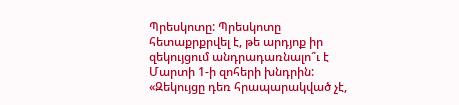Պրեսկոտը: Պրեսկոտը հետաքրքրվել է, թե արդյոք իր զեկույցում անդրադառնալո՞ւ է Մարտի 1-ի զոհերի խնդրին: «Զեկույցը դեռ հրապարակված չէ,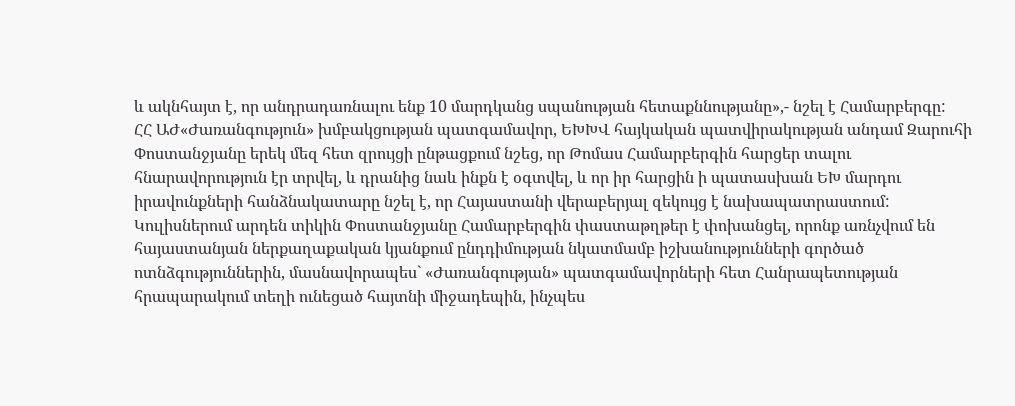և ակնհայտ է, որ անդրադառնալու ենք 10 մարդկանց սպանության հետաքննությանը»,- նշել է Համարբերգը:
ՀՀ ԱԺ«Ժառանգություն» խմբակցության պատգամավոր, ԵԽԽՎ հայկական պատվիրակության անդամ Զարուհի Փոստանջյանը երեկ մեզ հետ զրույցի ընթացքում նշեց, որ Թոմաս Համարբերգին հարցեր տալու հնարավորություն էր տրվել, և դրանից նաև ինքն է օգտվել, և որ իր հարցին ի պատասխան ԵԽ մարդու իրավունքների հանձնակատարը նշել է, որ Հայաստանի վերաբերյալ զեկույց է նախապատրաստում:
Կուլիսներում արդեն տիկին Փոստանջյանը Համարբերգին փաստաթղթեր է փոխանցել, որոնք առնչվում են հայաստանյան ներքաղաքական կյանքում ընդդիմության նկատմամբ իշխանությունների գործած ոտնձգություններին, մասնավորապես` «Ժառանգության» պատգամավորների հետ Հանրապետության հրապարակում տեղի ունեցած հայտնի միջադեպին, ինչպես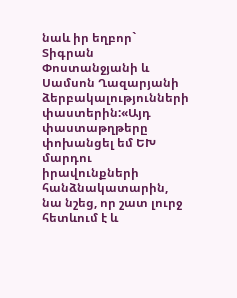նաև իր եղբոր` Տիգրան Փոստանջյանի և Սամսոն Ղազարյանի ձերբակալությունների փաստերին:«Այդ փաստաթղթերը փոխանցել եմ ԵԽ մարդու իրավունքների հանձնակատարին, նա նշեց, որ շատ լուրջ հետևում է և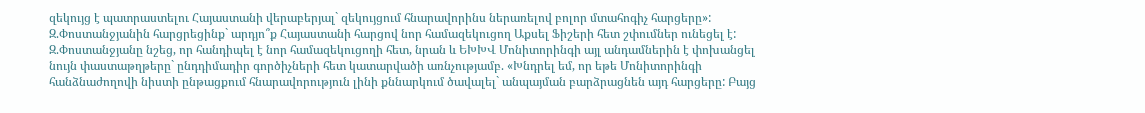զեկույց է պատրաստելու Հայաստանի վերաբերյալ` զեկույցում հնարավորինս ներառելով բոլոր մտահոգիչ հարցերը»:
Զ.Փոստանջյանին հարցրեցինք` արդյո՞ք Հայաստանի հարցով նոր համազեկուցող Աքսել Ֆիշերի հետ շփումներ ունեցել է: Զ.Փոստանջյանը նշեց, որ հանդիպել է նոր համազեկուցողի հետ, նրան և ԵԽԽՎ Մոնիտորինգի այլ անդամներին է փոխանցել նույն փաստաթղթերը` ընդդիմադիր գործիչների հետ կատարվածի առնչությամբ. «Խնդրել եմ, որ եթե Մոնիտորինգի հանձնաժողովի նիստի ընթացքում հնարավորություն լինի քննարկում ծավալել` անպայման բարձրացնեն այդ հարցերը: Բայց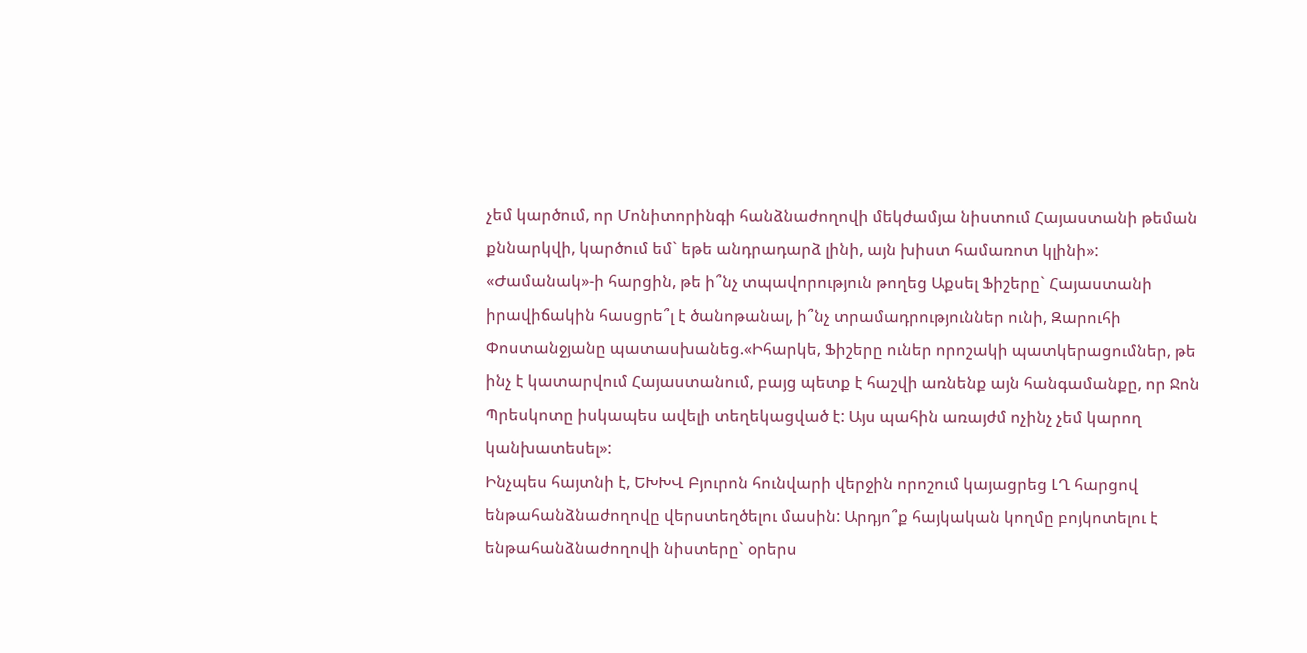չեմ կարծում, որ Մոնիտորինգի հանձնաժողովի մեկժամյա նիստում Հայաստանի թեման քննարկվի, կարծում եմ` եթե անդրադարձ լինի, այն խիստ համառոտ կլինի»:
«Ժամանակ»-ի հարցին, թե ի՞նչ տպավորություն թողեց Աքսել Ֆիշերը` Հայաստանի իրավիճակին հասցրե՞լ է ծանոթանալ, ի՞նչ տրամադրություններ ունի, Զարուհի Փոստանջյանը պատասխանեց.«Իհարկե, Ֆիշերը ուներ որոշակի պատկերացումներ, թե ինչ է կատարվում Հայաստանում, բայց պետք է հաշվի առնենք այն հանգամանքը, որ Ջոն Պրեսկոտը իսկապես ավելի տեղեկացված է: Այս պահին առայժմ ոչինչ չեմ կարող կանխատեսել»:
Ինչպես հայտնի է, ԵԽԽՎ Բյուրոն հունվարի վերջին որոշում կայացրեց ԼՂ հարցով ենթահանձնաժողովը վերստեղծելու մասին: Արդյո՞ք հայկական կողմը բոյկոտելու է ենթահանձնաժողովի նիստերը` օրերս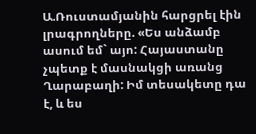Ա.Ռուստամյանին հարցրել էին լրագրողները. «Ես անձամբ ասում եմ` այո: Հայաստանը չպետք է մասնակցի առանց Ղարաբաղի: Իմ տեսակետը դա է, և ես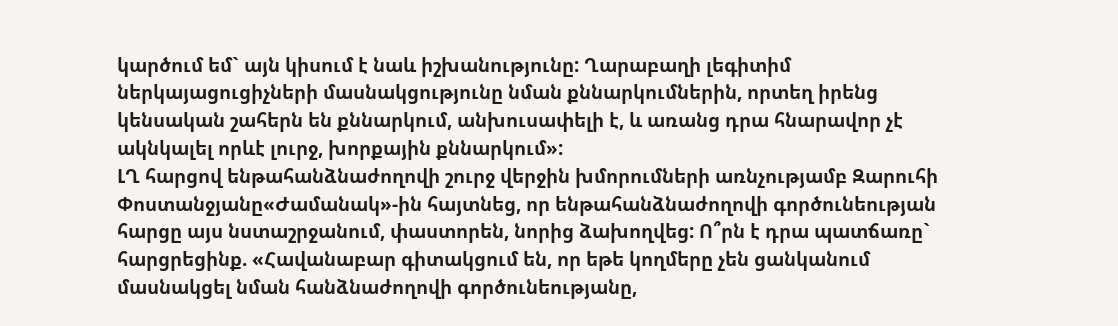կարծում եմ` այն կիսում է նաև իշխանությունը: Ղարաբաղի լեգիտիմ ներկայացուցիչների մասնակցությունը նման քննարկումներին, որտեղ իրենց կենսական շահերն են քննարկում, անխուսափելի է, և առանց դրա հնարավոր չէ ակնկալել որևէ լուրջ, խորքային քննարկում»:
ԼՂ հարցով ենթահանձնաժողովի շուրջ վերջին խմորումների առնչությամբ Զարուհի Փոստանջյանը«Ժամանակ»-ին հայտնեց, որ ենթահանձնաժողովի գործունեության հարցը այս նստաշրջանում, փաստորեն, նորից ձախողվեց: Ո՞րն է դրա պատճառը` հարցրեցինք. «Հավանաբար գիտակցում են, որ եթե կողմերը չեն ցանկանում մասնակցել նման հանձնաժողովի գործունեությանը,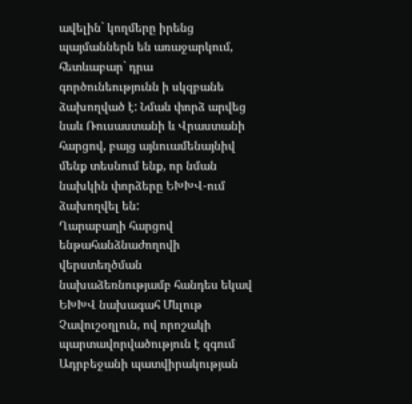ավելին` կողմերը իրենց պայմաններն են առաջարկում, հետևաբար` դրա գործունեությունն ի սկզբանե ձախողված է: Նման փորձ արվեց նաև Ռուսաստանի և Վրաստանի հարցով, բայց այնուամենայնիվ մենք տեսնում ենք, որ նման նախկին փորձերը ԵԽԽՎ-ում ձախողվել են:
Ղարաբաղի հարցով ենթահանձնաժողովի վերստեղծման նախաձեռնությամբ հանդես եկավ ԵԽԽՎ նախագահ Մևլութ Չավուշօղլուն, ով որոշակի պարտավորվածություն է զգում Ադրբեջանի պատվիրակության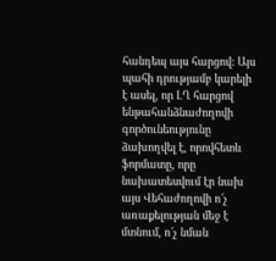հանդեպ այս հարցով: Այս պահի դրությամբ կարելի է ասել, որ ԼՂ հարցով ենթահանձնաժողովի գործունեությունը ձախողվել է, որովհետև ֆորմատը, որը նախատեսվում էր նախ այս Վեհաժողովի ո՜չ առաքելության մեջ է մտնում, ո՜չ նման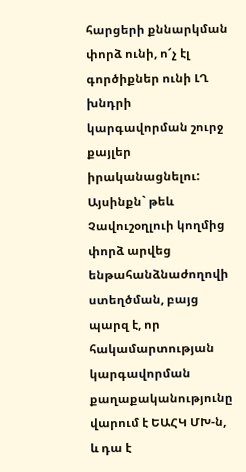հարցերի քննարկման փորձ ունի, ո՜չ էլ գործիքներ ունի ԼՂ խնդրի կարգավորման շուրջ քայլեր իրականացնելու: Այսինքն` թեև Չավուշօղլուի կողմից փորձ արվեց ենթահանձնաժողովի ստեղծման, բայց պարզ է, որ հակամարտության կարգավորման քաղաքականությունը վարում է ԵԱՀԿ ՄԽ-ն, և դա է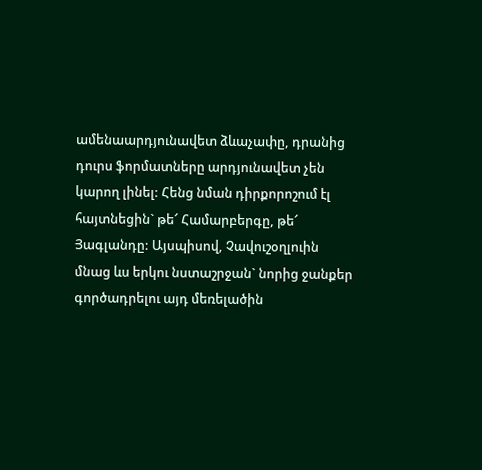ամենաարդյունավետ ձևաչափը, դրանից դուրս ֆորմատները արդյունավետ չեն կարող լինել: Հենց նման դիրքորոշում էլ հայտնեցին` թե՜ Համարբերգը, թե՜ Յագլանդը: Այսպիսով, Չավուշօղլուին մնաց ևս երկու նստաշրջան` նորից ջանքեր գործադրելու այդ մեռելածին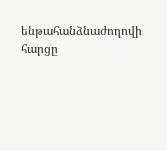ենթահանձնաժողովի հարցը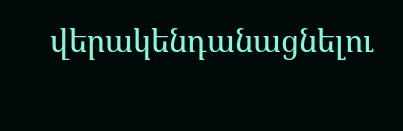վերակենդանացնելու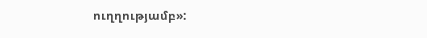ուղղությամբ»: